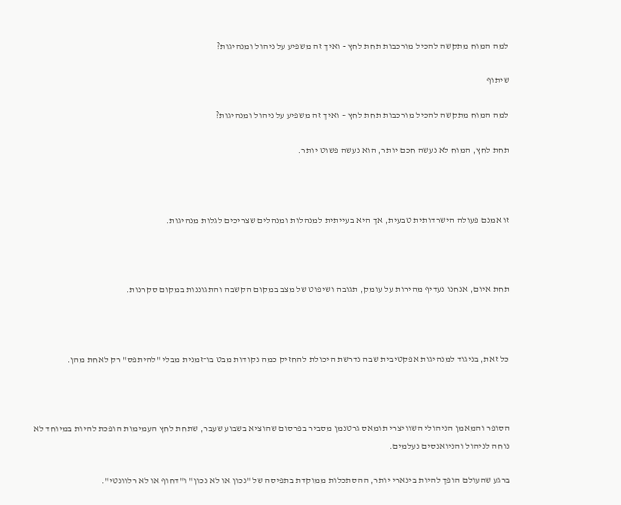למה המוח מתקשה להכיל מורכבות תחת לחץ - ואיך זה משפיע על ניהול ומנהיגות?

שיתוף

למה המוח מתקשה להכיל מורכבות תחת לחץ – ואיך זה משפיע על ניהול ומנהיגות?

תחת לחץ, המוח לא נעשה חכם יותר, הוא נעשה פשוט יותר.



זו אמנם פעולה הישרדותית טבעית, אך היא בעייתית למנהלות ומנהלים שצריכים לגלות מנהיגות.



תחת איום, אנחנו נעדיף מהירות על עומק, תגובה ושיפוט של מצב במקום הקשבה והתגוננות במקום סקרנות.



כל זאת, בניגוד למנהיגות אפקטיבית שבה נדרשת היכולת להחזיק כמה נקודות מבט בו־זמנית מבלי "להיתפס" רק לאחת מהן.



הסופר והמאמן הניהולי השוויצרי תומאס גרטנמן מסביר בפרסום שהוציא בשבוע שעבר, שתחת לחץ העמימות הופכת להיות במיוחד לא נוחה לניהול והניואנסים נעלמים.

ברגע שהעולם הופך להיות בינארי יותר, ההסתכלות ממוקדת בתפיסה של "נכון או לא נכון" ו"דחוף או לא רלוונטי".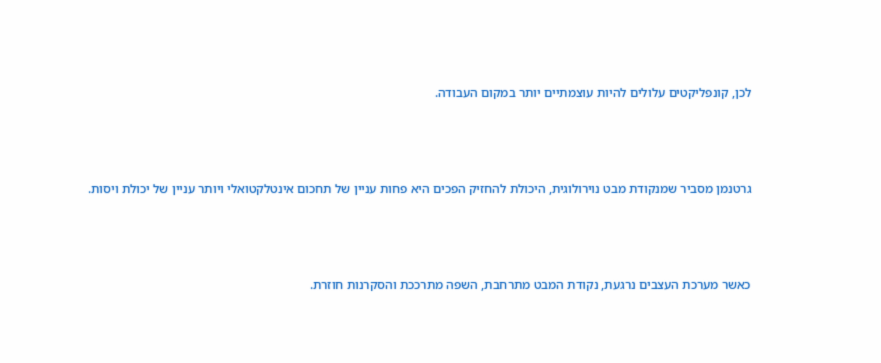לכן, קונפליקטים עלולים להיות עוצמתיים יותר במקום העבודה.



גרטנמן מסביר שמנקודת מבט נוירולוגית, היכולת להחזיק הפכים היא פחות עניין של תחכום אינטלקטואלי ויותר עניין של יכולת ויסות.



כאשר מערכת העצבים נרגעת, נקודת המבט מתרחבת, השפה מתרככת והסקרנות חוזרת.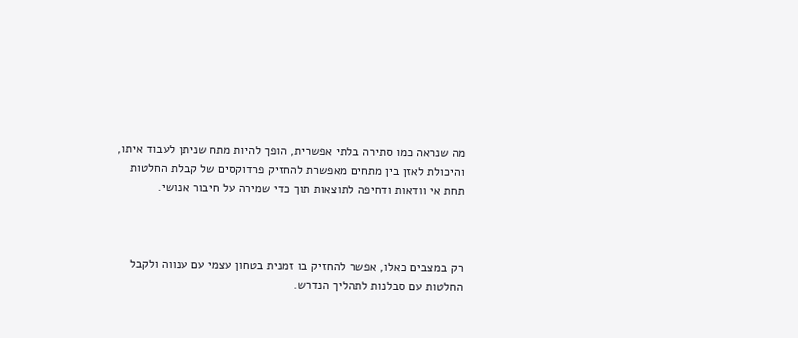מה שנראה כמו סתירה בלתי אפשרית, הופך להיות מתח שניתן לעבוד איתו, והיכולת לאזן בין מתחים מאפשרת להחזיק פרדוקסים של קבלת החלטות תחת אי וודאות ודחיפה לתוצאות תוך כדי שמירה על חיבור אנושי.



רק במצבים כאלו, אפשר להחזיק בו זמנית בטחון עצמי עם ענווה ולקבל החלטות עם סבלנות לתהליך הנדרש.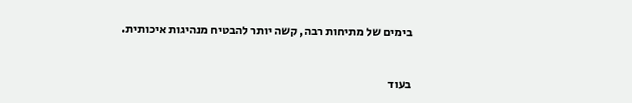בימים של מתיחות רבה, קשה יותר להבטיח מנהיגות איכותית.



בעוד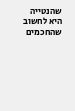שהנטייה היא לחשוב שהחכמים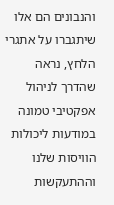והנבונים הם אלו שיתגברו על אתגרי הלחץ, נראה שהדרך לניהול אפקטיבי טמונה במודעות ליכולות הוויסות שלנו וההתעקשות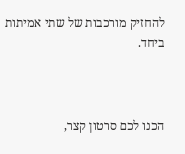להחזיק מורכבות של שתי אמיתות ביחד.



הכנו לכם סרטון קצר,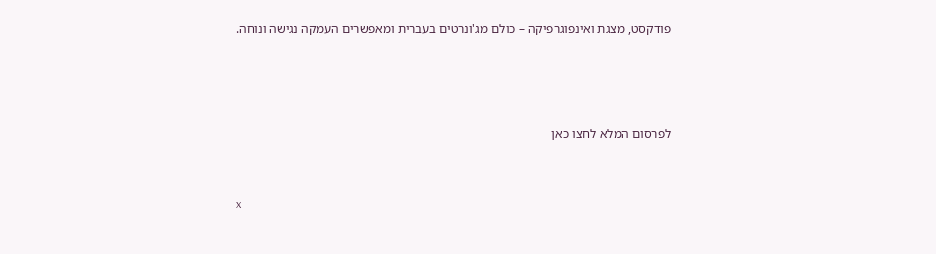פודקסט, מצגת ואינפוגרפיקה – כולם מג'ונרטים בעברית ומאפשרים העמקה נגישה ונוחה.





לפרסום המלא לחצו כאן



x